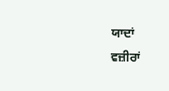ਯਾਦਾਂ
ਵਜ਼ੀਰਾਂ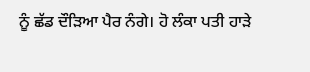ਨੂੰ ਛੱਡ ਦੌੜਿਆ ਪੈਰ ਨੰਗੇ। ਹੋ ਲੰਕਾ ਪਤੀ ਹਾੜੇ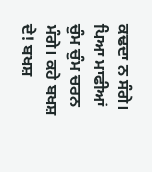ਕਢਦਾ ਨ ਸੰਗੇ। ਪਿਆ ਮਾਫੀਆਂ ਚੁੰਮ ਚੁੰਮ ਚਰਨ ਮੰਗੇ। ਕਹੇ ਬਖਸ਼ ਦੇ! ਬਖਸ਼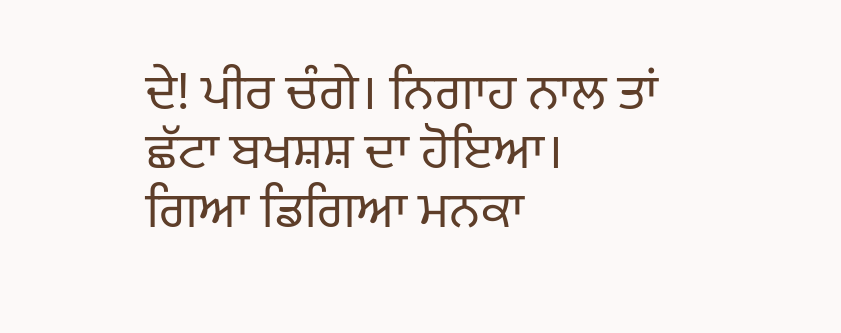ਦੇ! ਪੀਰ ਚੰਗੇ। ਨਿਗਾਹ ਨਾਲ ਤਾਂ ਛੱਟਾ ਬਖਸ਼ਸ਼ ਦਾ ਹੋਇਆ। ਗਿਆ ਡਿਗਿਆ ਮਨਕਾ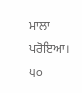ਮਾਲਾ ਪਰੋਇਆ।
੫੦